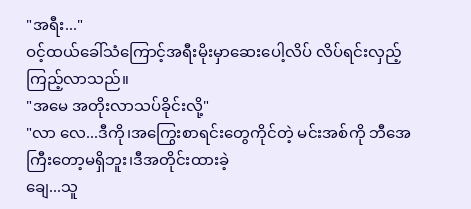"အရီး..."
ဝင့်ထယ်ခေါ်သံကြောင့်အရီးမိုးမှာဆေးပေါ့လိပ် လိပ်ရင်းလှည့်ကြည့်လာသည်။
"အမေ အတိုးလာသပ်ခိုင်းလို့"
"လာ လေ...ဒီကို၊အကြွေးစာရင်းတွေကိုင်တဲ့ မင်းအစ်ကို ဘီအေကြီးတော့မရှိဘူး၊ဒီအတိုင်းထားခဲ့
ချေ...သူ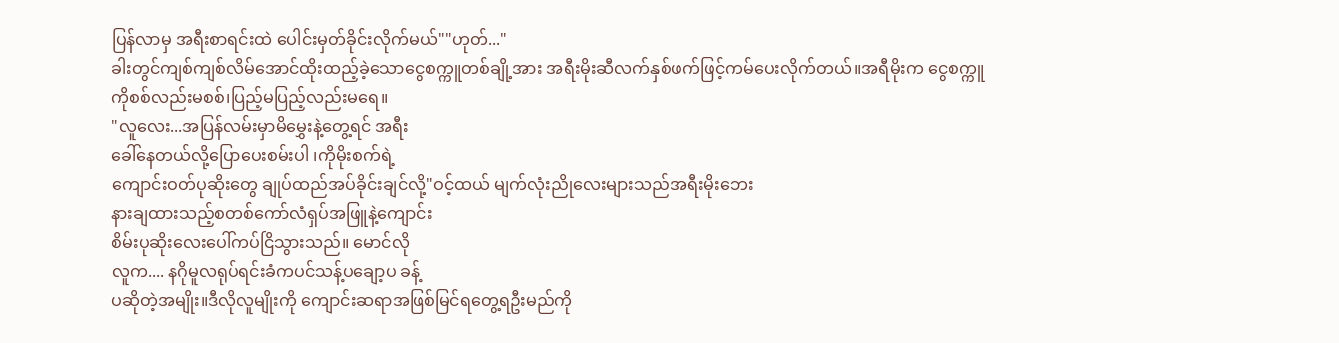ပြန်လာမှ အရီးစာရင်းထဲ ပေါင်းမှတ်ခိုင်းလိုက်မယ်""ဟုတ်..."
ခါးတွင်ကျစ်ကျစ်လိမ်အောင်ထိုးထည့်ခဲ့သောငွေစက္ကူတစ်ချို့အား အရီးမိုးဆီလက်နှစ်ဖက်ဖြင့်ကမ်ပေးလိုက်တယ်။အရီမိုးက ငွေစက္ကူကိုစစ်လည်းမစစ်၊ပြည့်မပြည့်လည်းမရေ။
"လူလေး...အပြန်လမ်းမှာမိမွှေးနဲ့တွေ့ရင် အရီး
ခေါ်နေတယ်လို့ပြောပေးစမ်းပါ ၊ကိုမိုးစက်ရဲ့
ကျောင်းဝတ်ပုဆိုးတွေ ချုပ်ထည်အပ်ခိုင်းချင်လို့"ဝင့်ထယ် မျက်လုံးညိုလေးများသည်အရီးမိုးဘေး
နားချထားသည့်စတစ်ကော်လံရှပ်အဖြူနဲ့ကျောင်း
စိမ်းပုဆိုးလေးပေါ်ကပ်ငြိသွားသည်။ မောင်လို
လူက.... နဂိုမူလရုပ်ရင်းခံကပင်သန့်ပချော့ပ ခန့်
ပဆိုတဲ့အမျိုး။ဒီလိုလူမျိုးကို ကျောင်းဆရာအဖြစ်မြင်ရတွေ့ရဦးမည်ကို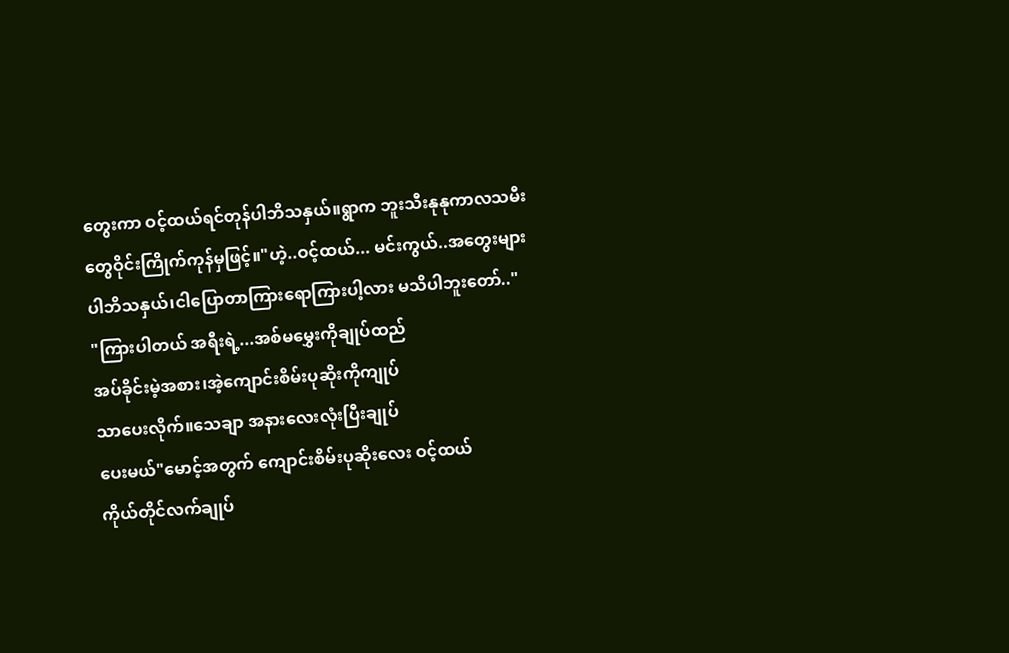တွေးကာ ဝင့်ထယ်ရင်တုန်ပါဘိသနှယ်။ရွာက ဘူးသီးနုနုကာလသမီးတွေဝိုင်းကြိုက်ကုန်မှဖြင့်။"ဟဲ့..ဝင့်ထယ်... မင်းကွယ်..အတွေးများပါဘိသနှယ်၊ငါပြောတာကြားရောကြားပါ့လား မသိပါဘူးတော်.."
"ကြားပါတယ် အရီးရဲ့...အစ်မမွှေးကိုချုပ်ထည်
အပ်ခိုင်းမဲ့အစား၊အဲ့ကျောင်းစိမ်းပုဆိုးကိုကျုပ်
သာပေးလိုက်။သေချာ အနားလေးလုံးပြီးချုပ်
ပေးမယ်"မောင့်အတွက် ကျောင်းစိမ်းပုဆိုးလေး ဝင့်ထယ်
ကိုယ်တိုင်လက်ချုပ်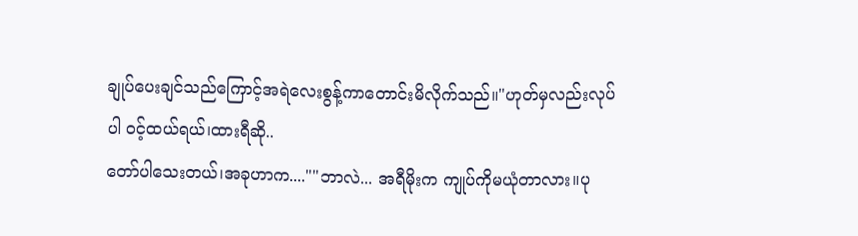ချုပ်ပေးချင်သည်ကြောင့်အရဲလေးစွန့်ကာတောင်းမိလိုက်သည်။"ဟုတ်မှလည်းလုပ်ပါ ဝင့်ထယ်ရယ်၊ထားရီဆို..
တော်ပါသေးတယ်၊အခုဟာက....""ဘာလဲ... အရီမိုးက ကျုပ်ကိုမယုံတာလား။ပု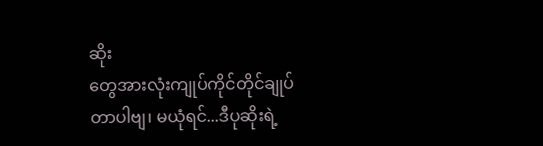ဆိုး
တွေအားလုံးကျုပ်ကိုင်တိုင်ချုပ်တာပါဗျ၊ မယုံရင်...ဒီပုဆိုးရဲ့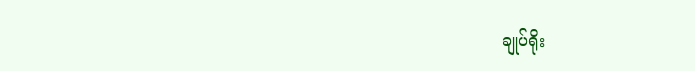ချုပ်ရိုး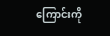ကြောင်းကို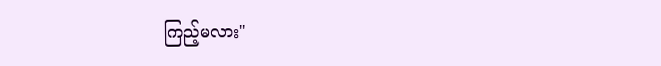ကြည့်မလား"